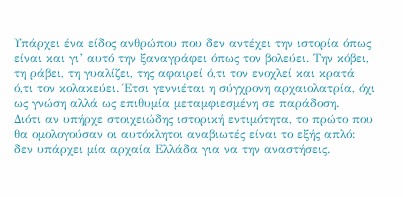Υπάρχει ένα είδος ανθρώπου που δεν αντέχει την ιστορία όπως είναι και γι’ αυτό την ξαναγράφει όπως τον βολεύει. Την κόβει, τη ράβει, τη γυαλίζει, της αφαιρεί ό,τι τον ενοχλεί και κρατά ό,τι τον κολακεύει. Έτσι γεννιέται η σύγχρονη αρχαιολατρία, όχι ως γνώση αλλά ως επιθυμία μεταμφιεσμένη σε παράδοση.
Διότι αν υπήρχε στοιχειώδης ιστορική εντιμότητα, το πρώτο που θα ομολογούσαν οι αυτόκλητοι αναβιωτές είναι το εξής απλό: δεν υπάρχει μία αρχαία Ελλάδα για να την αναστήσεις.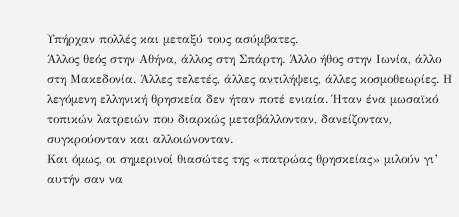Υπήρχαν πολλές και μεταξύ τους ασύμβατες.
Άλλος θεός στην Αθήνα, άλλος στη Σπάρτη. Άλλο ήθος στην Ιωνία, άλλο στη Μακεδονία. Άλλες τελετές, άλλες αντιλήψεις, άλλες κοσμοθεωρίες. Η λεγόμενη ελληνική θρησκεία δεν ήταν ποτέ ενιαία. Ήταν ένα μωσαϊκό τοπικών λατρειών που διαρκώς μεταβάλλονταν, δανείζονταν, συγκρούονταν και αλλοιώνονταν.
Και όμως, οι σημερινοί θιασώτες της «πατρώας θρησκείας» μιλούν γι’ αυτήν σαν να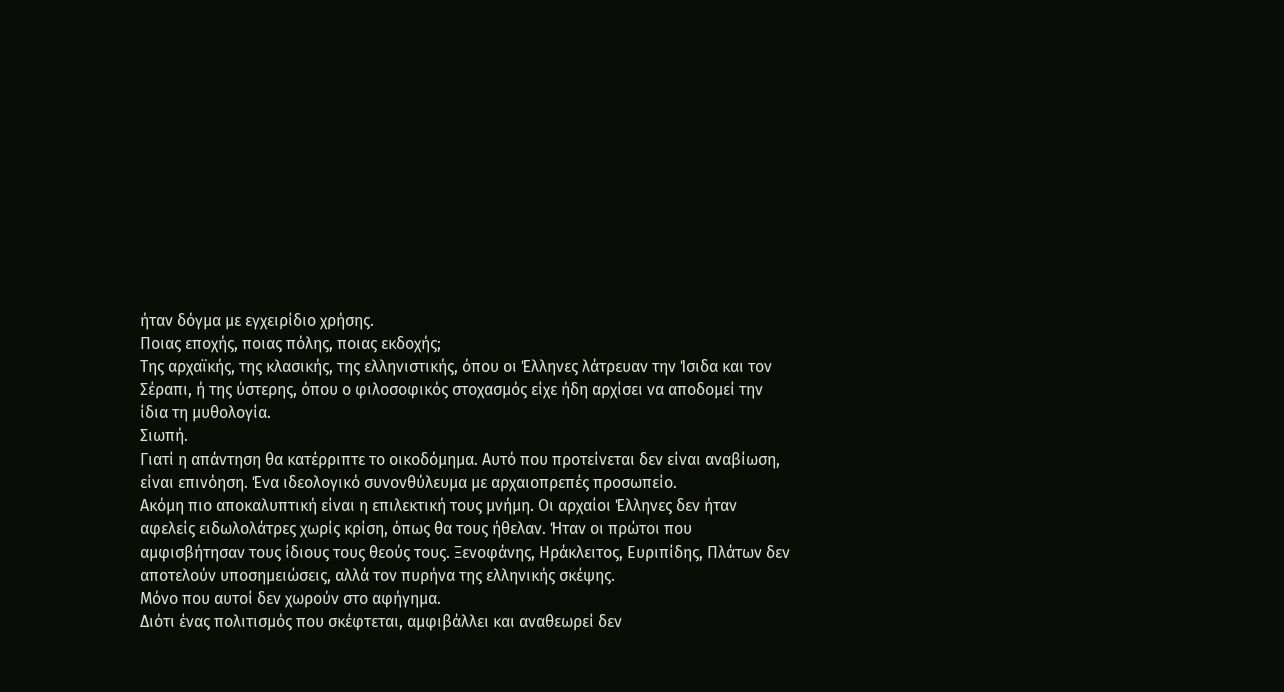ήταν δόγμα με εγχειρίδιο χρήσης.
Ποιας εποχής, ποιας πόλης, ποιας εκδοχής;
Της αρχαϊκής, της κλασικής, της ελληνιστικής, όπου οι Έλληνες λάτρευαν την Ίσιδα και τον Σέραπι, ή της ύστερης, όπου ο φιλοσοφικός στοχασμός είχε ήδη αρχίσει να αποδομεί την ίδια τη μυθολογία.
Σιωπή.
Γιατί η απάντηση θα κατέρριπτε το οικοδόμημα. Αυτό που προτείνεται δεν είναι αναβίωση, είναι επινόηση. Ένα ιδεολογικό συνονθύλευμα με αρχαιοπρεπές προσωπείο.
Ακόμη πιο αποκαλυπτική είναι η επιλεκτική τους μνήμη. Οι αρχαίοι Έλληνες δεν ήταν αφελείς ειδωλολάτρες χωρίς κρίση, όπως θα τους ήθελαν. Ήταν οι πρώτοι που αμφισβήτησαν τους ίδιους τους θεούς τους. Ξενοφάνης, Ηράκλειτος, Ευριπίδης, Πλάτων δεν αποτελούν υποσημειώσεις, αλλά τον πυρήνα της ελληνικής σκέψης.
Μόνο που αυτοί δεν χωρούν στο αφήγημα.
Διότι ένας πολιτισμός που σκέφτεται, αμφιβάλλει και αναθεωρεί δεν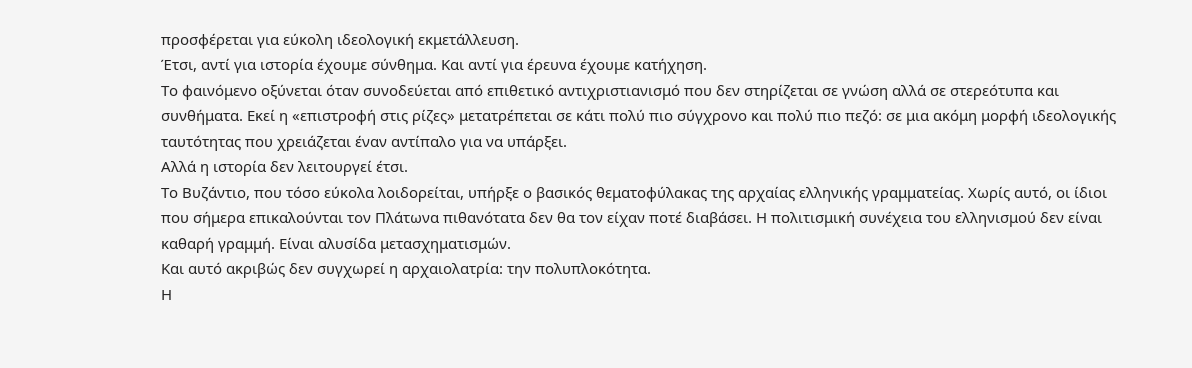προσφέρεται για εύκολη ιδεολογική εκμετάλλευση.
Έτσι, αντί για ιστορία έχουμε σύνθημα. Και αντί για έρευνα έχουμε κατήχηση.
Το φαινόμενο οξύνεται όταν συνοδεύεται από επιθετικό αντιχριστιανισμό που δεν στηρίζεται σε γνώση αλλά σε στερεότυπα και συνθήματα. Εκεί η «επιστροφή στις ρίζες» μετατρέπεται σε κάτι πολύ πιο σύγχρονο και πολύ πιο πεζό: σε μια ακόμη μορφή ιδεολογικής ταυτότητας που χρειάζεται έναν αντίπαλο για να υπάρξει.
Αλλά η ιστορία δεν λειτουργεί έτσι.
Το Βυζάντιο, που τόσο εύκολα λοιδορείται, υπήρξε ο βασικός θεματοφύλακας της αρχαίας ελληνικής γραμματείας. Χωρίς αυτό, οι ίδιοι που σήμερα επικαλούνται τον Πλάτωνα πιθανότατα δεν θα τον είχαν ποτέ διαβάσει. Η πολιτισμική συνέχεια του ελληνισμού δεν είναι καθαρή γραμμή. Είναι αλυσίδα μετασχηματισμών.
Και αυτό ακριβώς δεν συγχωρεί η αρχαιολατρία: την πολυπλοκότητα.
Η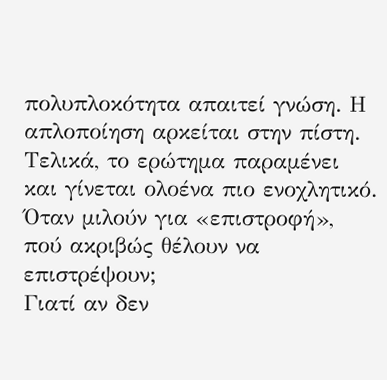πολυπλοκότητα απαιτεί γνώση. Η απλοποίηση αρκείται στην πίστη.
Τελικά, το ερώτημα παραμένει και γίνεται ολοένα πιο ενοχλητικό.
Όταν μιλούν για «επιστροφή», πού ακριβώς θέλουν να επιστρέψουν;
Γιατί αν δεν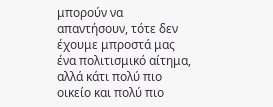μπορούν να απαντήσουν, τότε δεν έχουμε μπροστά μας ένα πολιτισμικό αίτημα, αλλά κάτι πολύ πιο οικείο και πολύ πιο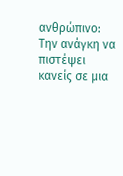ανθρώπινο:
Την ανάγκη να πιστέψει κανείς σε μια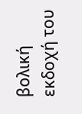βολική εκδοχή του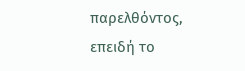παρελθόντος, επειδή το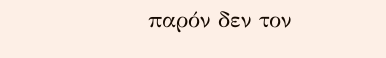παρόν δεν τον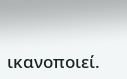ικανοποιεί.